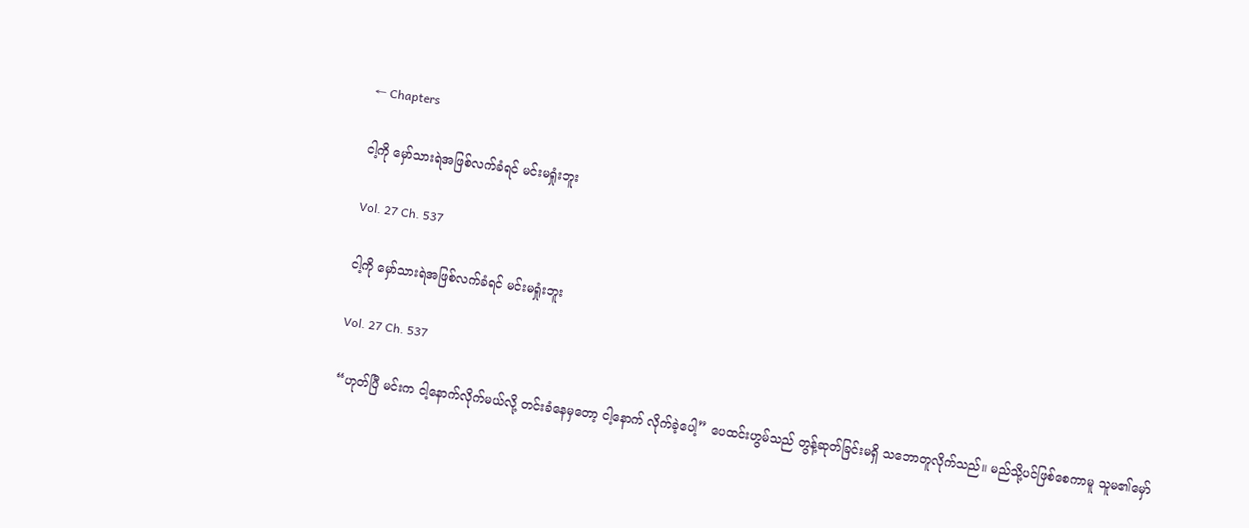← Chapters

ငါ့ကို မှော်သားရဲအဖြစ်လက်ခံရင် မင်းမရှုံးဘူး

Vol. 27 Ch. 537

ငါ့ကို မှော်သားရဲအဖြစ်လက်ခံရင် မင်းမရှုံးဘူး

Vol. 27 Ch. 537

“ဟုတ်ပြီ မင်းက ငါ့နောက်လိုက်မယ်လို့ တင်းခံနေမှတော့ ငါ့နောက် လိုက်ခဲ့ပေါ့” ပေထင်းဟွမ်သည် တွန့်ဆုတ်ခြင်းမရှိ သဘောတူလိုက်သည်။ မည်သို့ပင်ဖြစ်စေကာမူ သူမ၏မှော်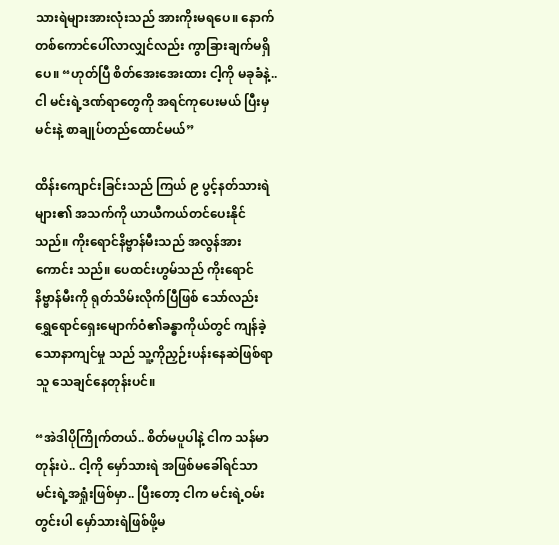သားရဲများအားလုံးသည် အားကိုးမရပေ။ နောက်တစ်ကောင်ပေါ်လာလျှင်လည်း ကွာခြားချက်မရှိပေ။ “ဟုတ်ပြီ စိတ်အေးအေးထား ငါ့ကို မခုခံနဲ့.. ငါ မင်းရဲ့ဒဏ်ရာတွေကို အရင်ကုပေးမယ် ပြီးမှ မင်းနဲ့ စာချုပ်တည်ထောင်မယ်”

ထိန်းကျောင်းခြင်းသည် ကြယ် ၉ ပွင့်နတ်သားရဲများ၏ အသက်ကို ယာယီကယ်တင်ပေးနိုင်သည်။ ကိုးရောင်နိဗ္ဗာန်မီးသည် အလွန်အားကောင်း သည်။ ပေထင်းဟွမ်သည် ကိုးရောင်နိဗ္ဗာန်မီးကို ရုတ်သိမ်းလိုက်ပြီဖြစ် သော်လည်း ရွှေရောင်ရှေးမျောက်ဝံ၏ခန္ဓာကိုယ်တွင် ကျန်ခဲ့သောနာကျင်မှု သည် သူ့ကိုညှဉ်းပန်းနေဆဲဖြစ်ရာ သူ သေချင်နေတုန်းပင်။

“အဲဒါပိုကြိုက်တယ်.. စိတ်မပူပါနဲ့ ငါက သန်မာတုန်းပဲ.. ငါ့ကို မှော်သားရဲ အဖြစ်မခေါ်ရင်သာ မင်းရဲ့အရှုံးဖြစ်မှာ.. ပြီးတော့ ငါက မင်းရဲ့ဝမ်းတွင်းပါ မှော်သားရဲဖြစ်ဖို့မ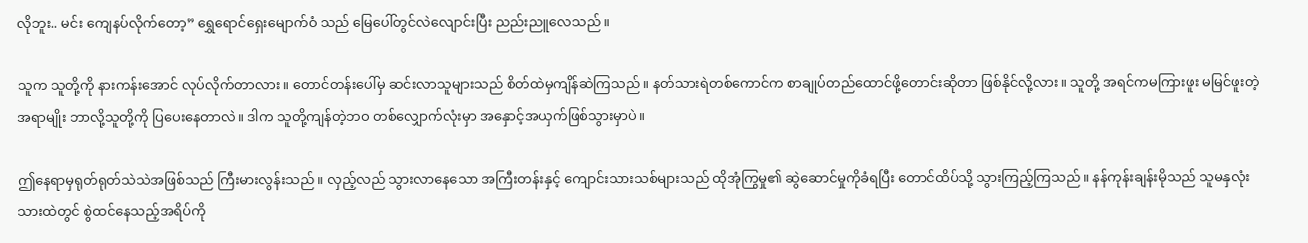လိုဘူး.. မင်း ကျေနပ်လိုက်တော့” ရွှေရောင်ရှေးမျောက်ဝံ သည် မြေပေါ်တွင်လဲလျောင်းပြီး ညည်းညူလေသည်။

သူက သူတို့ကို နားကန်းအောင် လုပ်လိုက်တာလား။ တောင်တန်းပေါ်မှ ဆင်းလာသူများသည် စိတ်ထဲမှကျိန်ဆဲကြသည်။ နတ်သားရဲတစ်ကောင်က စာချုပ်တည်ထောင်ဖို့တောင်းဆိုတာ ဖြစ်နိုင်လို့လား။ သူတို့ အရင်ကမကြားဖူး မမြင်ဖူးတဲ့အရာမျိုး ဘာလို့သူတို့ကို ပြပေးနေတာလဲ။ ဒါက သူတို့ကျန်တဲ့ဘဝ တစ်လျှောက်လုံးမှာ အနှောင့်အယှက်ဖြစ်သွားမှာပဲ။

ဤနေရာမှရုတ်ရုတ်သဲသဲအဖြစ်သည် ကြီးမားလွန်းသည်။ လှည့်လည် သွားလာနေသော အကြီးတန်းနှင့် ကျောင်းသားသစ်များသည် ထိုအုံကြွမှု၏ ဆွဲဆောင်မှုကိုခံရပြီး တောင်ထိပ်သို့ သွားကြည့်ကြသည်။ နန်ကုန်းချန်းမိုသည် သူမနှလုံးသားထဲတွင် စွဲထင်နေသည့်အရိပ်ကို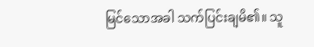မြင်သောအခါ သက်ပြင်းချမိ၏။ သူ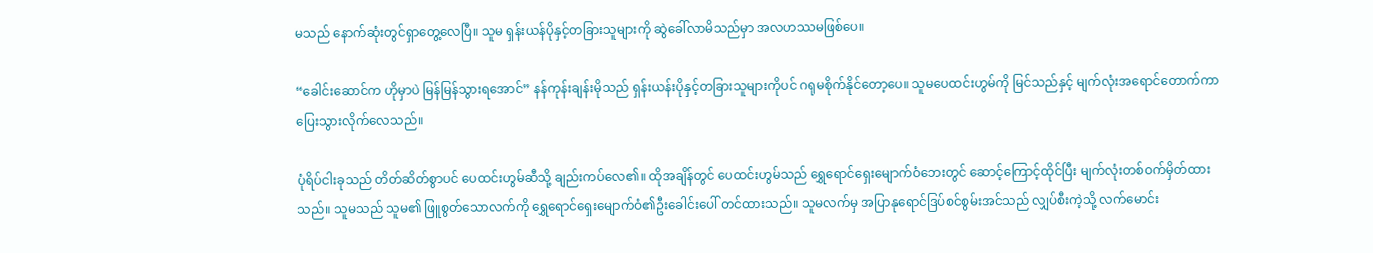မသည် နောက်ဆုံးတွင်ရှာတွေ့လေပြီ။ သူမ ရှန်းယန်ပိုနှင့်တခြားသူများကို ဆွဲခေါ်လာမိသည်မှာ အလဟဿမဖြစ်ပေ။

“ခေါင်းဆောင်က ဟိုမှာပဲ မြန်မြန်သွားရအောင်” နန်ကုန်းချန်းမိုသည် ရှန်းယန်းပိုနှင့်တခြားသူများကိုပင် ဂရုမစိုက်နိုင်တော့ပေ။ သူမပေထင်းဟွမ်ကို မြင်သည်နှင့် မျက်လုံးအရောင်တောက်ကာ ပြေးသွားလိုက်လေသည်။

ပုံရိပ်ငါးခုသည် တိတ်ဆိတ်စွာပင် ပေထင်းဟွမ်ဆီသို့ ချည်းကပ်လေ၏။ ထိုအချိန်တွင် ပေထင်းဟွမ်သည် ရွှေရောင်ရှေးမျောက်ဝံဘေးတွင် ဆောင့်ကြောင့်ထိုင်ပြီး မျက်လုံးတစ်ဝက်မှိတ်ထားသည်။ သူမသည် သူမ၏ ဖြူစွတ်သောလက်ကို ရွှေရောင်ရှေးမျောက်ဝံ၏ဦးခေါင်းပေါ် တင်ထားသည်။ သူမလက်မှ အပြာနုရောင်ဒြပ်စင်စွမ်းအင်သည် လျှပ်စီးကဲ့သို့ လက်မောင်း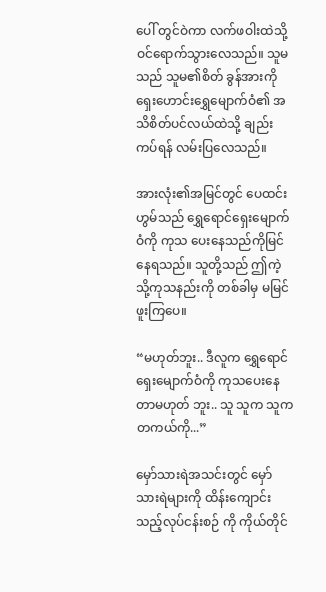ပေါ် တွင်ဝဲကာ လက်ဖဝါးထဲသို့ ဝင်ရောက်သွားလေသည်။ သူမသည် သူမ၏စိတ် ခွန်အားကို ရှေးဟောင်းရွှေမျောက်ဝံ၏ အသိစိတ်ပင်လယ်ထဲသို့ ချည်းကပ်ရန် လမ်းပြလေသည်။

အားလုံး၏အမြင်တွင် ပေထင်းဟွမ်သည် ရွှေရောင်ရှေးမျောက်ဝံကို ကုသ ပေးနေသည်ကိုမြင်နေရသည်။ သူတို့သည် ဤကဲ့သို့ကုသနည်းကို တစ်ခါမှ မမြင်ဖူးကြပေ။

“မဟုတ်ဘူး.. ဒီလူက ရွှေရောင်ရှေးမျောက်ဝံကို ကုသပေးနေတာမဟုတ် ဘူး.. သူ သူက သူကတကယ်ကို...”

မှော်သားရဲအသင်းတွင် မှော်သားရဲများကို ထိန်းကျောင်းသည့်လုပ်ငန်းစဉ် ကို ကိုယ်တိုင်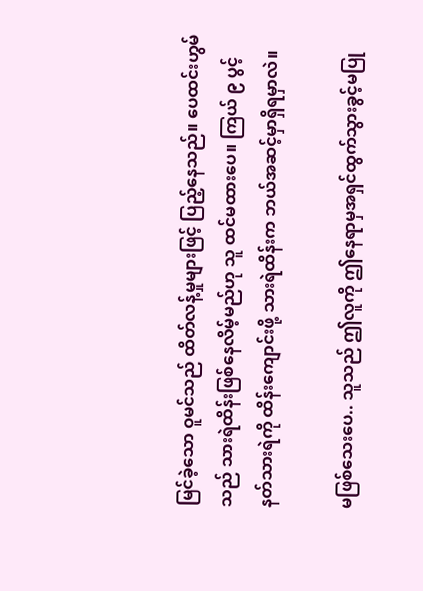မြင်ခဲ့သော ဝူမင်သည် ထိတ်လန့်မှုများဖြင့် ပြည့်နေသည်။ ပေထင်းဟွမ်သည် သားရဲထိန်းဖြစ်နေလိမ့်မည်ဟု သူ ထင်မထားပေ။ ကြယ် ၉ ပွင့်နတ်သားရဲကို ထိန်းကျောင်းဖို့ သားရဲထိန်းက ဘယ်အဆင့်မှာရှိရမှာလဲ။

မဖြစ်သေးပေ.. သူသည် ဤလူကို ဤနေရာမှအရှင်ထွက်သွားခွင့်မပြု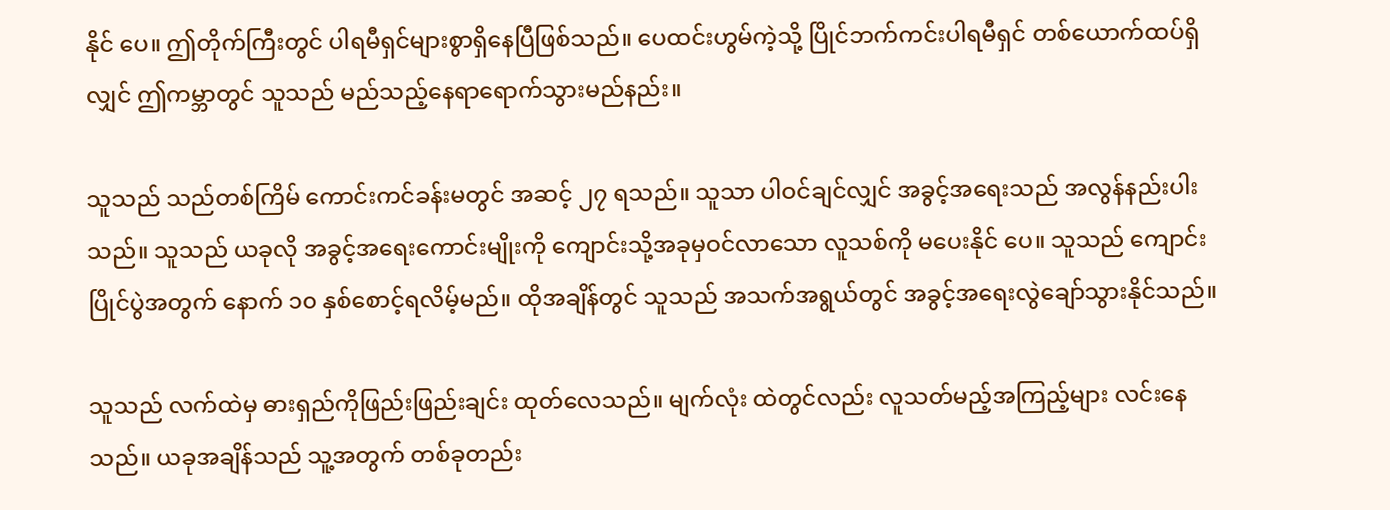နိုင် ပေ။ ဤတိုက်ကြီးတွင် ပါရမီရှင်များစွာရှိနေပြီဖြစ်သည်။ ပေထင်းဟွမ်ကဲ့သို့ ပြိုင်ဘက်ကင်းပါရမီရှင် တစ်ယောက်ထပ်ရှိလျှင် ဤကမ္ဘာတွင် သူသည် မည်သည့်နေရာရောက်သွားမည်နည်း။

သူသည် သည်တစ်ကြိမ် ကောင်းကင်ခန်းမတွင် အဆင့် ၂၇ ရသည်။ သူသာ ပါဝင်ချင်လျှင် အခွင့်အရေးသည် အလွန်နည်းပါးသည်။ သူသည် ယခုလို အခွင့်အရေးကောင်းမျိုးကို ကျောင်းသို့အခုမှဝင်လာသော လူသစ်ကို မပေးနိုင် ပေ။ သူသည် ကျောင်းပြိုင်ပွဲအတွက် နောက် ၁၀ နှစ်စောင့်ရလိမ့်မည်။ ထိုအချိန်တွင် သူသည် အသက်အရွယ်တွင် အခွင့်အရေးလွဲချော်သွားနိုင်သည်။

သူသည် လက်ထဲမှ ဓားရှည်ကိုဖြည်းဖြည်းချင်း ထုတ်လေသည်။ မျက်လုံး ထဲတွင်လည်း လူသတ်မည့်အကြည့်များ လင်းနေသည်။ ယခုအချိန်သည် သူ့အတွက် တစ်ခုတည်း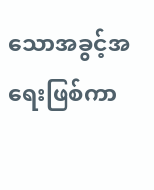သောအခွင့်အရေးဖြစ်ကာ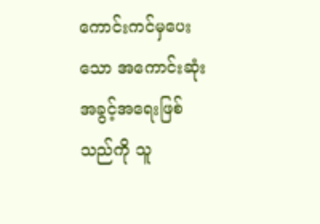ကောင်းကင်မှပေးသော အကောင်းဆုံးအခွင့်အရေးဖြစ်သည်ကို သူ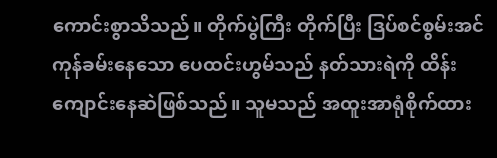ကောင်းစွာသိသည်။ တိုက်ပွဲကြီး တိုက်ပြီး ဒြပ်စင်စွမ်းအင်ကုန်ခမ်းနေသော ပေထင်းဟွမ်သည် နတ်သားရဲကို ထိန်းကျောင်းနေဆဲဖြစ်သည်။ သူမသည် အထူးအာရုံစိုက်ထား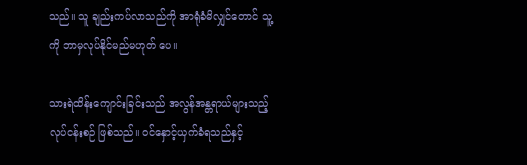သည်။ သူ ချည်းကပ်လာသည်ကို အာရုံခံမိလျှင်တောင် သူ့ကို ဘာမှလုပ်နိုင်မည်မဟုတ် ပေ။

သားရဲထိန်းကျောင်းခြင်းသည် အလွန်အန္တရာယ်များသည့် လုပ်ငန်းစဉ် ဖြစ်သည်။ ဝင်နှောင့်ယှက်ခံရသည်နှင့်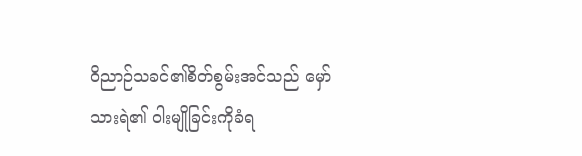ဝိညာဉ်သခင်၏စိတ်စွမ်းအင်သည် မှော်သားရဲ၏ ဝါးမျိုခြင်းကိုခံရ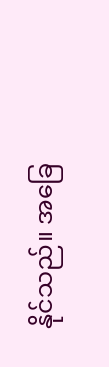နိုင်သည်။ အခြေ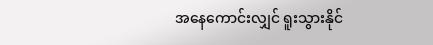အနေကောင်းလျှင် ရူးသွားနိုင်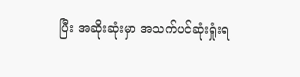ပြီး အဆိုးဆုံးမှာ အသက်ပင်ဆုံးရှုံးရ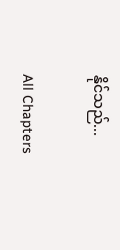နိုင်သည်...

All Chapters